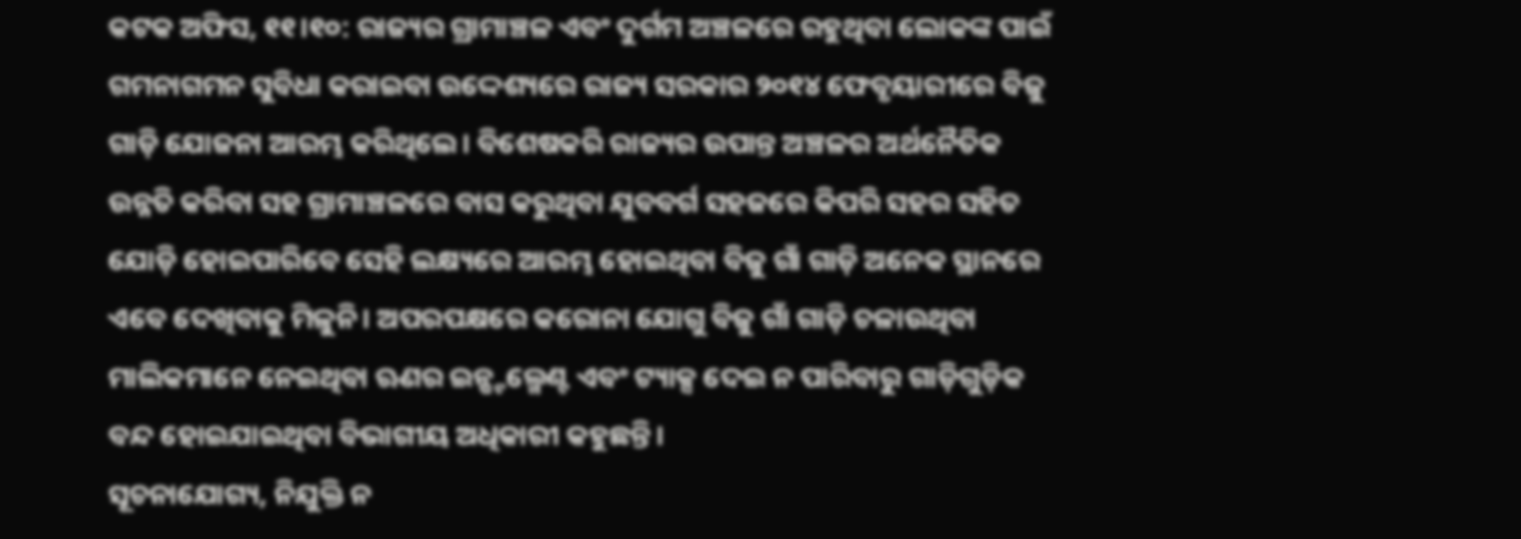କଟକ ଅଫିସ, ୧୧।୧୦: ରାଜ୍ୟର ଗ୍ରାମାଞ୍ଚଳ ଏବଂ ଦୁର୍ଗମ ଅଞ୍ଚଳରେ ରହୁଥିବା ଲୋକଙ୍କ ପାଇଁ ଗମନାଗମନ ସୁବିଧା କରାଇବା ଉଦ୍ଦେଶ୍ୟରେ ରାଜ୍ୟ ସରକାର ୨୦୧୪ ଫେବୃୟାରୀରେ ବିଜୁ ଗାଡ଼ି ଯୋଜନା ଆରମ୍ଭ କରିଥିଲେ। ବିଶେଷକରି ରାଜ୍ୟର ଉପାନ୍ତ ଅଞ୍ଚଳର ଅର୍ଥନୈତିକ ଉନ୍ନତି କରିବା ସହ ଗ୍ରାମାଞ୍ଚଳରେ ବାସ କରୁଥିବା ଯୁବବର୍ଗ ସହଜରେ କିପରି ସହର ସହିତ ଯୋଡ଼ି ହୋଇପାରିବେ ସେହି ଲକ୍ଷ୍ୟରେ ଆରମ୍ଭ ହୋଇଥିବା ବିଜୁ ଗାଁ ଗାଡ଼ି ଅନେକ ସ୍ଥାନରେ ଏବେ ଦେଖିବାକୁ ମିଳୁନି। ଅପରପକ୍ଷରେ କରୋନା ଯୋଗୁ ବିଜୁ ଗାଁ ଗାଡ଼ି ଚଳାଉଥିବା ମାଲିକମାନେ ନେଇଥିବା ଋଣର ଇନ୍ଷ୍ଟଲ୍ମେଣ୍ଟ ଏବଂ ଟ୍ୟାକ୍ସ ଦେଇ ନ ପାରିବାରୁ ଗାଡ଼ିଗୁଡ଼ିକ ବନ୍ଦ ହୋଇଯାଇଥିବା ବିଭାଗୀୟ ଅଧିକାରୀ କହୁଛନ୍ତି।
ସୂଚନାଯୋଗ୍ୟ, ନିଯୁକ୍ତି ନ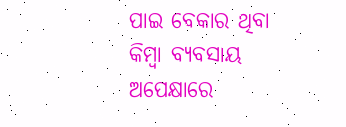ପାଇ ବେକାର ଥିବା କିମ୍ବା ବ୍ୟବସାୟ ଅପେକ୍ଷାରେ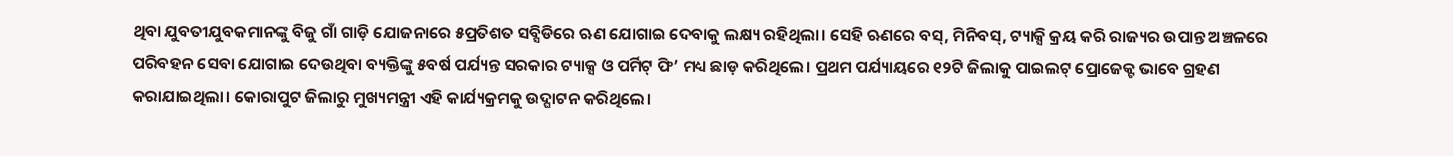ଥିବା ଯୁବତୀଯୁବକମାନଙ୍କୁ ବିଜୁ ଗାଁ ଗାଡ଼ି ଯୋଜନାରେ ୫ପ୍ରତିଶତ ସବ୍ସିଡିରେ ଋଣ ଯୋଗାଇ ଦେବାକୁ ଲକ୍ଷ୍ୟ ରହିଥିଲା। ସେହି ଋଣରେ ବସ୍, ମିନିବସ୍, ଟ୍ୟାକ୍ସି କ୍ରୟ କରି ରାଜ୍ୟର ଉପାନ୍ତ ଅଞ୍ଚଳରେ ପରିବହନ ସେବା ଯୋଗାଇ ଦେଉଥିବା ବ୍ୟକ୍ତିଙ୍କୁ ୫ବର୍ଷ ପର୍ଯ୍ୟନ୍ତ ସରକାର ଟ୍ୟାକ୍ସ ଓ ପର୍ମିଟ୍ ଫି’ ମଧ୍ୟ ଛାଡ଼ କରିଥିଲେ। ପ୍ରଥମ ପର୍ଯ୍ୟାୟରେ ୧୨ଟି ଜିଲାକୁ ପାଇଲଟ୍ ପ୍ରୋଜେକ୍ଟ ଭାବେ ଗ୍ରହଣ କରାଯାଇଥିଲା। କୋରାପୁଟ ଜିଲାରୁ ମୁଖ୍ୟମନ୍ତ୍ରୀ ଏହି କାର୍ଯ୍ୟକ୍ରମକୁ ଉଦ୍ଘାଟନ କରିଥିଲେ।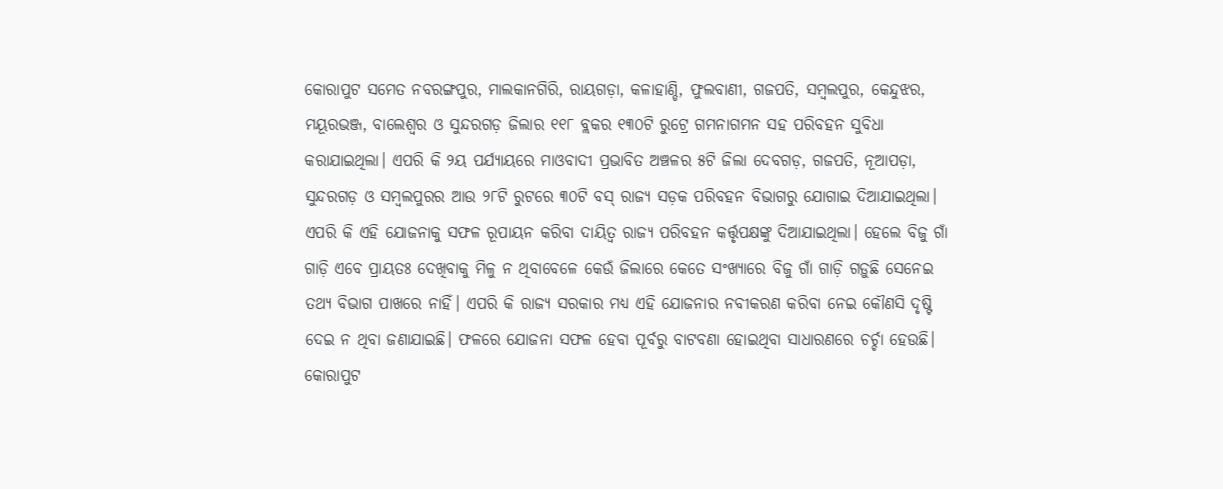କୋରାପୁଟ ସମେତ ନବରଙ୍ଗପୁର, ମାଲକାନଗିରି, ରାୟଗଡ଼ା, କଳାହାଣ୍ଡି, ଫୁଲବାଣୀ, ଗଜପତି, ସମ୍ବଲପୁର, କେନ୍ଦୁଝର, ମୟୂରଭଞ୍ଜ, ବାଲେଶ୍ୱର ଓ ସୁନ୍ଦରଗଡ଼ ଜିଲାର ୧୧୮ ବ୍ଲକର ୧୩୦ଟି ରୁଟ୍ରେ ଗମନାଗମନ ସହ ପରିବହନ ସୁବିଧା କରାଯାଇଥିଲା। ଏପରି କି ୨ୟ ପର୍ଯ୍ୟାୟରେ ମାଓବାଦୀ ପ୍ରଭାବିତ ଅଞ୍ଚଳର ୫ଟି ଜିଲା ଦେବଗଡ଼, ଗଜପତି, ନୂଆପଡ଼ା, ସୁନ୍ଦରଗଡ଼ ଓ ସମ୍ବଲପୁରର ଆଉ ୨୮ଟି ରୁଟରେ ୩୦ଟି ବସ୍ ରାଜ୍ୟ ସଡ଼କ ପରିବହନ ବିଭାଗରୁ ଯୋଗାଇ ଦିଆଯାଇଥିଲା। ଏପରି କି ଏହି ଯୋଜନାକୁ ସଫଳ ରୂପାୟନ କରିବା ଦାୟିତ୍ୱ ରାଜ୍ୟ ପରିବହନ କର୍ତ୍ତୃପକ୍ଷଙ୍କୁ ଦିଆଯାଇଥିଲା। ହେଲେ ବିଜୁ ଗାଁ ଗାଡ଼ି ଏବେ ପ୍ରାୟତଃ ଦେଖିବାକୁ ମିଳୁ ନ ଥିବାବେଳେ କେଉଁ ଜିଲାରେ କେତେ ସଂଖ୍ୟାରେ ବିଜୁ ଗାଁ ଗାଡ଼ି ଗଡ଼ୁଛି ସେନେଇ ତଥ୍ୟ ବିଭାଗ ପାଖରେ ନାହିଁ। ଏପରି କି ରାଜ୍ୟ ସରକାର ମଧ୍ୟ ଏହି ଯୋଜନାର ନବୀକରଣ କରିବା ନେଇ କୌଣସି ଦୃଷ୍ଟି ଦେଇ ନ ଥିବା ଜଣାଯାଇଛି। ଫଳରେ ଯୋଜନା ସଫଳ ହେବା ପୂର୍ବରୁ ବାଟବଣା ହୋଇଥିବା ସାଧାରଣରେ ଚର୍ଚ୍ଚା ହେଉଛି। କୋରାପୁଟ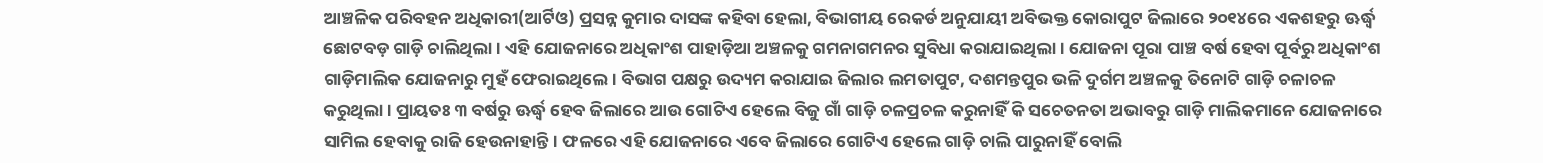ଆଞ୍ଚଳିକ ପରିବହନ ଅଧିକାରୀ(ଆର୍ଟିଓ) ପ୍ରସନ୍ନ କୁମାର ଦାସଙ୍କ କହିବା ହେଲା, ବିଭାଗୀୟ ରେକର୍ଡ ଅନୁଯାୟୀ ଅବିଭକ୍ତ କୋରାପୁଟ ଜିଲାରେ ୨୦୧୪ରେ ଏକଶହରୁ ଊର୍ଦ୍ଧ୍ୱ ଛୋଟବଡ଼ ଗାଡ଼ି ଚାଲିଥିଲା। ଏହି ଯୋଜନାରେ ଅଧିକାଂଶ ପାହାଡ଼ିଆ ଅଞ୍ଚଳକୁ ଗମନାଗମନର ସୁବିଧା କରାଯାଇଥିଲା। ଯୋଜନା ପୂରା ପାଞ୍ଚ ବର୍ଷ ହେବା ପୂର୍ବରୁ ଅଧିକାଂଶ ଗାଡ଼ିମାଲିକ ଯୋଜନାରୁ ମୁହଁ ଫେରାଇଥିଲେ। ବିଭାଗ ପକ୍ଷରୁ ଉଦ୍ୟମ କରାଯାଇ ଜିଲାର ଲମତାପୁଟ, ଦଶମନ୍ତପୁର ଭଳି ଦୁର୍ଗମ ଅଞ୍ଚଳକୁ ତିନୋଟି ଗାଡ଼ି ଚଳାଚଳ କରୁଥିଲା। ପ୍ରାୟତଃ ୩ ବର୍ଷରୁ ଊର୍ଦ୍ଧ୍ୱ ହେବ ଜିଲାରେ ଆଉ ଗୋଟିଏ ହେଲେ ବିଜୁ ଗାଁ ଗାଡ଼ି ଚଳପ୍ରଚଳ କରୁନାହିଁ କି ସଚେତନତା ଅଭାବରୁ ଗାଡ଼ି ମାଲିକମାନେ ଯୋଜନାରେ ସାମିଲ ହେବାକୁ ରାଜି ହେଉନାହାନ୍ତି। ଫଳରେ ଏହି ଯୋଜନାରେ ଏବେ ଜିଲାରେ ଗୋଟିଏ ହେଲେ ଗାଡ଼ି ଚାଲି ପାରୁନାହିଁ ବୋଲି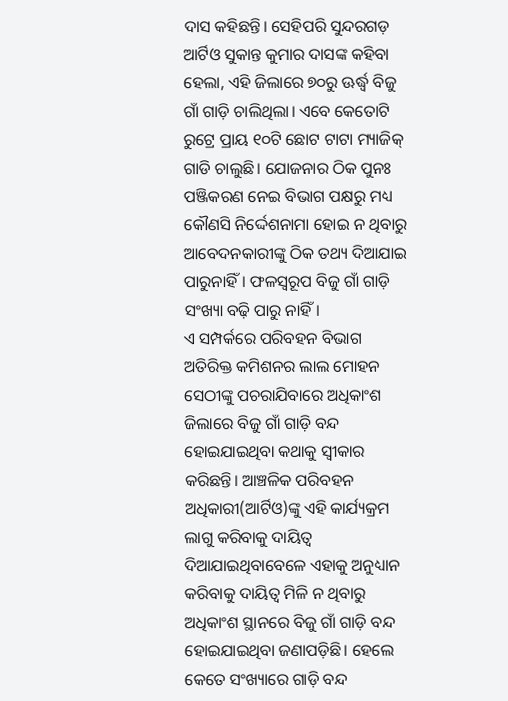ଦାସ କହିଛନ୍ତି। ସେହିପରି ସୁନ୍ଦରଗଡ଼ ଆର୍ଟିଓ ସୁକାନ୍ତ କୁମାର ଦାସଙ୍କ କହିବା ହେଲା, ଏହି ଜିଲାରେ ୭୦ରୁ ଊର୍ଦ୍ଧ୍ୱ ବିଜୁ ଗାଁ ଗାଡ଼ି ଚାଲିଥିଲା। ଏବେ କେତୋଟି ରୁଟ୍ରେ ପ୍ରାୟ ୧୦ଟି ଛୋଟ ଟାଟା ମ୍ୟାଜିକ୍ ଗାଡି ଚାଲୁଛି। ଯୋଜନାର ଠିକ ପୁନଃ ପଞ୍ଜିକରଣ ନେଇ ବିଭାଗ ପକ୍ଷରୁ ମଧ୍ୟ କୌଣସି ନିର୍ଦ୍ଦେଶନାମା ହୋଇ ନ ଥିବାରୁ ଆବେଦନକାରୀଙ୍କୁ ଠିକ ତଥ୍ୟ ଦିଆଯାଇ ପାରୁନାହିଁ। ଫଳସ୍ବରୂପ ବିଜୁ ଗାଁ ଗାଡ଼ି ସଂଖ୍ୟା ବଢ଼ି ପାରୁ ନାହିଁ।
ଏ ସମ୍ପର୍କରେ ପରିବହନ ବିଭାଗ ଅତିରିକ୍ତ କମିଶନର ଲାଲ ମୋହନ ସେଠୀଙ୍କୁ ପଚରାଯିବାରେ ଅଧିକାଂଶ ଜିଲାରେ ବିଜୁ ଗାଁ ଗାଡ଼ି ବନ୍ଦ ହୋଇଯାଇଥିବା କଥାକୁ ସ୍ବୀକାର କରିଛନ୍ତି। ଆଞ୍ଚଳିକ ପରିବହନ ଅଧିକାରୀ(ଆର୍ଟିଓ)ଙ୍କୁ ଏହି କାର୍ଯ୍ୟକ୍ରମ ଲାଗୁ କରିବାକୁ ଦାୟିତ୍ୱ ଦିଆଯାଇଥିବାବେଳେ ଏହାକୁ ଅନୁଧ୍ୟାନ କରିବାକୁ ଦାୟିତ୍ୱ ମିଳି ନ ଥିବାରୁ ଅଧିକାଂଶ ସ୍ଥାନରେ ବିଜୁ ଗାଁ ଗାଡ଼ି ବନ୍ଦ ହୋଇଯାଇଥିବା ଜଣାପଡ଼ିଛି। ହେଲେ କେତେ ସଂଖ୍ୟାରେ ଗାଡ଼ି ବନ୍ଦ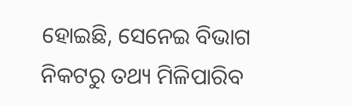ହୋଇଛି, ସେନେଇ ବିଭାଗ ନିକଟରୁ ତଥ୍ୟ ମିଳିପାରିବ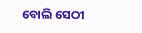ବୋଲି ସେଠୀ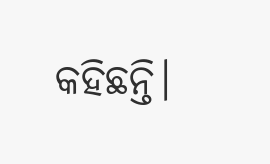କହିଛନ୍ତି।